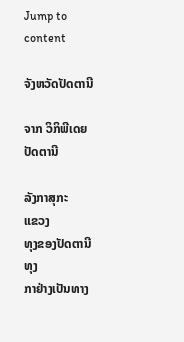Jump to content

ຈັງຫວັດປັດຕານີ

ຈາກ ວິກິພີເດຍ
ປັດຕານີ

ລັງກາສຸກະ
ແຂວງ
ທຸງຂອງປັດຕານີ
ທຸງ
ກາຢ່າງເປັນທາງ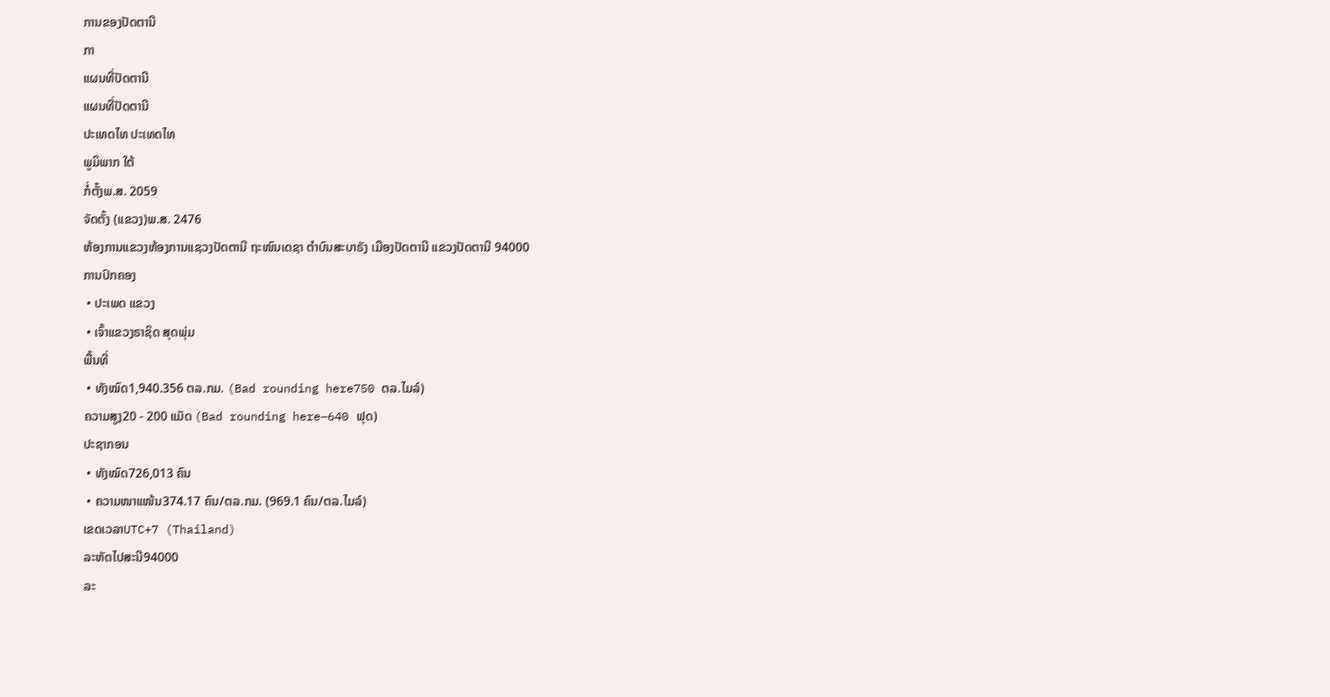ການຂອງປັດຕານີ
ກາ
ແຜນທີ່ປັດຕານີ
ແຜນທີ່ປັດຕານີ
ປະເທດໄທ ປະເທດໄທ
ພູມິພາກ ໃຕ້
ກໍ່ຕັ້ງພ.ສ. 2059
ຈັດຕັ້ງ (ແຂວງ)ພ.ສ. 2476
ຫ້ອງການແຂວງຫ້ອງການແຊວງປັດຕານີ ຖະໜົນເດຊາ ຕຳບົນສະບາຣັງ ເມືອງປັດຕານີ ແຂວງປັດຕານີ 94000
ການປົກຄອງ
 • ປະເພດ ແຂວງ
 • ເຈົ້າແຂວງຣາຊິດ ສຸດພຸ່ມ
ພື້ນທີ່
 • ທັງໝົດ1,940.356 ຕລ.ກມ. (Bad rounding here750 ຕລ.ໄມລ໌)
ຄວາມສູງ20 - 200 ແມັດ (Bad rounding here−640 ຟຸດ)
ປະຊາກອນ
 • ທັງໝົດ726,013 ຄົນ
 • ຄວາມໜາແໜ້ນ374.17 ຄົນ/ຕລ.ກມ. (969.1 ຄົນ/ຕລ.ໄມລ໌)
ເຂດເວລາUTC+7 (Thailand)
ລະຫັດໄປສະນີ94000
ລະ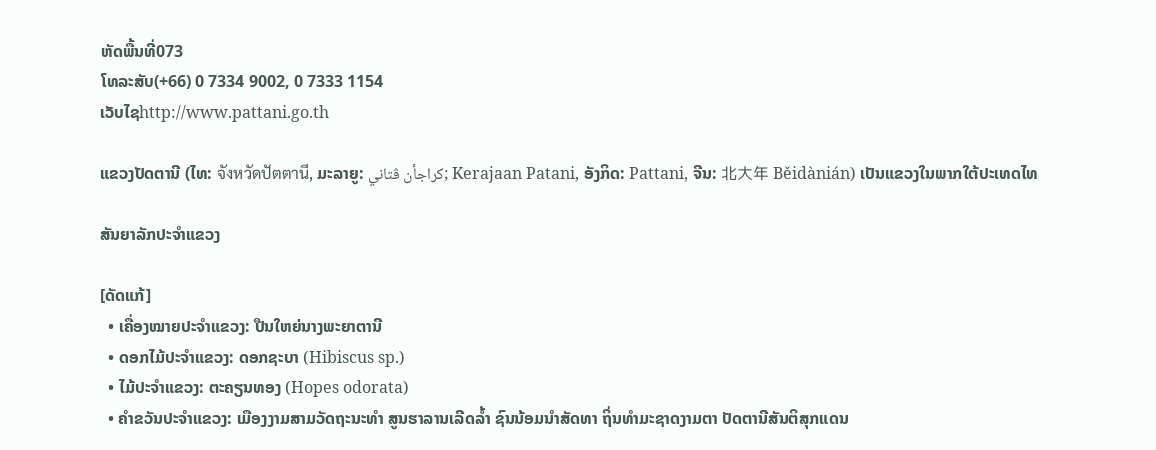ຫັດພື້ນທີ່073
ໂທລະສັບ(+66) 0 7334 9002, 0 7333 1154
ເວັບໄຊhttp://www.pattani.go.th

ແຂວງປັດຕານີ (ໄທ: จังหวัดปัตตานี, ມະລາຍູ: كراجأن ڤتاني; Kerajaan Patani, ອັງກິດ: Pattani, ຈີນ: 北大年 Běidànián) ເປັນແຂວງໃນພາກໃຕ້ປະເທດໄທ

ສັນຍາລັກປະຈຳແຂວງ

[ດັດແກ້]
  • ເຄື່ອງໝາຍປະຈຳແຂວງ: ປືນໃຫຍ່ນາງພະຍາຕານີ
  • ດອກໄມ້ປະຈຳແຂວງ: ດອກຊະບາ (Hibiscus sp.)
  • ໄມ້ປະຈຳແຂວງ: ຕະຄຽນທອງ (Hopes odorata)
  • ຄຳຂວັນປະຈຳແຂວງ: ເມືອງງາມສາມວັດຖະນະທຳ ສູນຮາລານເລີດລ້ຳ ຊົນນ້ອມນຳສັດທາ ຖິ່ນທຳມະຊາດງາມຕາ ປັດຕານີສັນຕິສຸກແດນ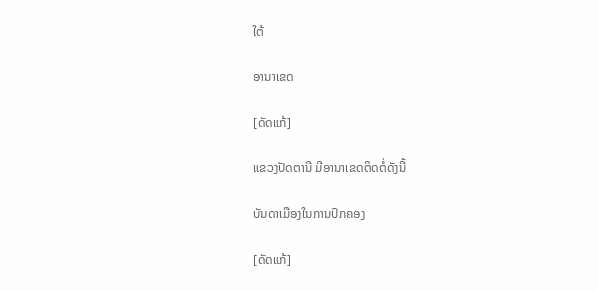ໃຕ້

ອານາເຂດ

[ດັດແກ້]

ແຂວງປັດຕານີ ມີອານາເຂດຕິດຕໍ່ດັງນີ້

ບັນດາເມືອງໃນການປົກຄອງ

[ດັດແກ້]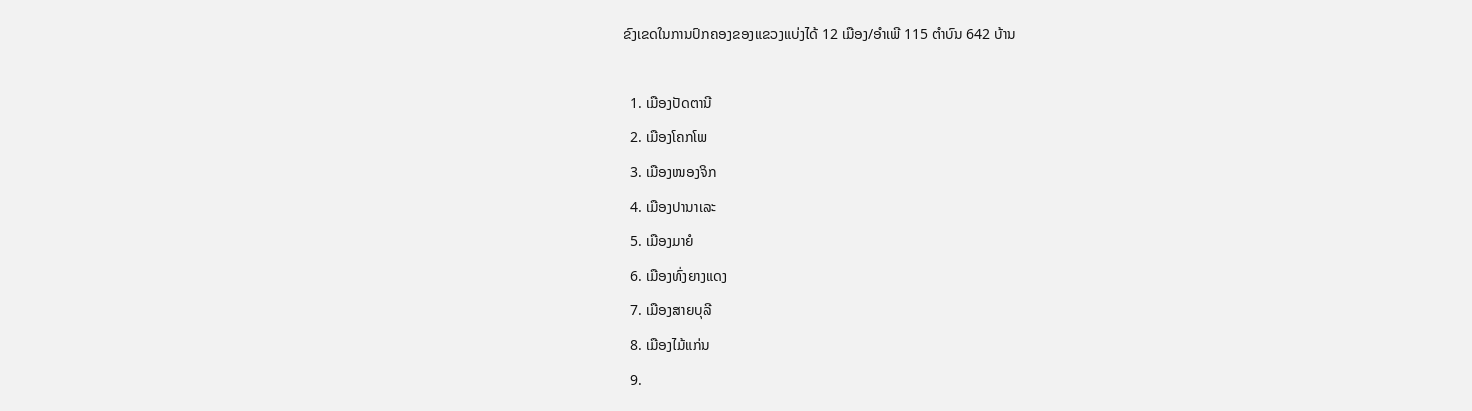ຂົງເຂດໃນການປົກຄອງຂອງແຂວງແບ່ງໄດ້ 12 ເມືອງ/ອຳເພີ 115 ຕຳບົນ 642 ບ້ານ

  1. ເມືອງປັດຕານີ
  2. ເມືອງໂຄກໂພ
  3. ເມືອງໜອງຈິກ
  4. ເມືອງປານາເລະ
  5. ເມືອງມາຍໍ
  6. ເມືອງທົ່ງຍາງແດງ
  7. ເມືອງສາຍບຸລີ
  8. ເມືອງໄມ້ແກ່ນ
  9.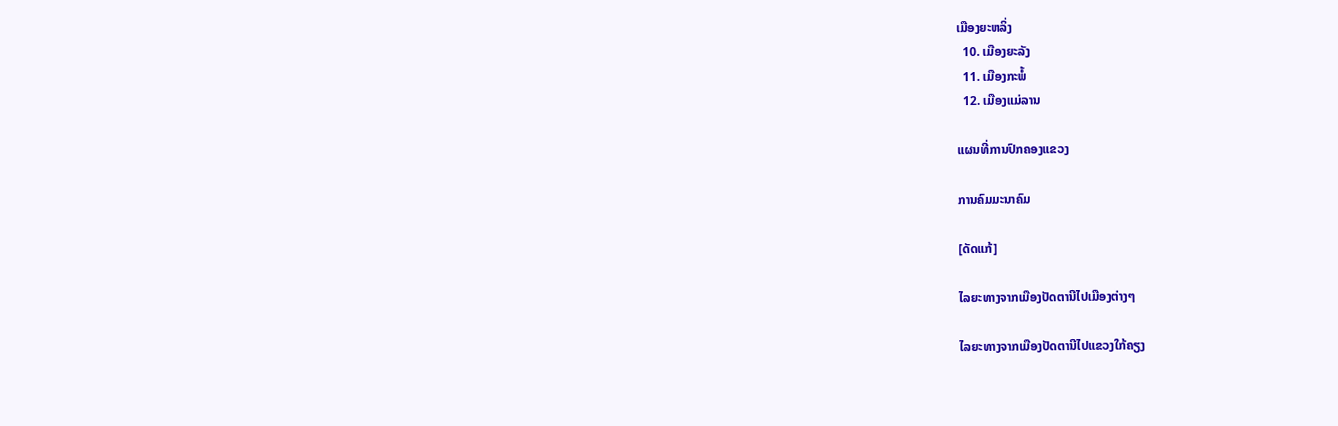ເມືອງຍະຫລິ່ງ
  10. ເມືອງຍະລັງ
  11. ເມືອງກະພໍ້
  12. ເມືອງແມ່ລານ

ແຜນທີ່ການປົກຄອງແຂວງ

ການຄົມມະນາຄົມ

[ດັດແກ້]

ໄລຍະທາງຈາກເມືອງປັດຕານີໄປເມືອງຕ່າງໆ

ໄລຍະທາງຈາກເມືອງປັດຕານີໄປແຂວງໃກ້ຄຽງ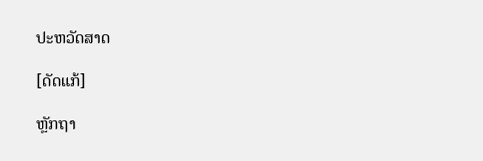ປະຫວັດສາດ

[ດັດແກ້]

ຫຼັກຖາ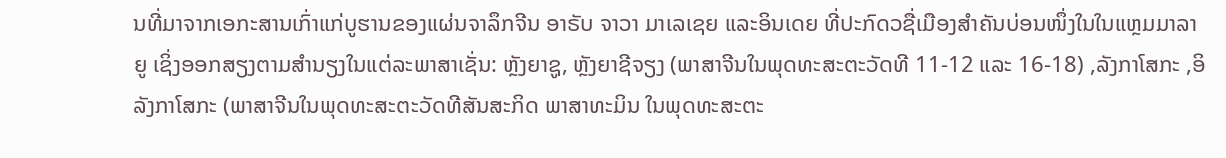ນທີ່ມາຈາກເອກະສານເກົ່າແກ່ບູຮານຂອງແຜ່ນຈາລຶກຈີນ ອາຣັບ ຈາວາ ມາເລເຊຍ ແລະອິນເດຍ ທີ່ປະກົດວຊື່ເມືອງສຳຄັນບ່ອນໜຶ່ງໃນໃນແຫຼມມາລາຍູ ເຊິ່ງອອກສຽງຕາມສຳນຽງໃນແຕ່ລະພາສາເຊັ່ນ: ຫຼັງຍາຊູ, ຫຼັງຍາຊີຈຽງ (ພາສາຈີນໃນພຸດທະສະຕະວັດທີ 11-12 ແລະ 16-18) ,ລັງກາໂສກະ ,ອິລັງກາໂສກະ (ພາສາຈີນໃນພຸດທະສະຕະວັດທີສັນສະກິດ ພາສາທະມິນ ໃນພຸດທະສະຕະ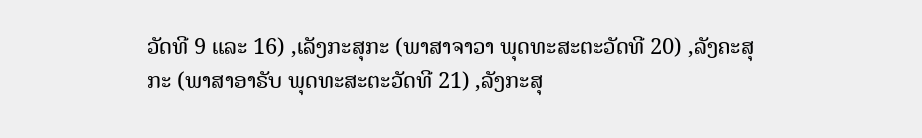ວັດທີ 9 ແລະ 16) ,ເລັງກະສຸກະ (ພາສາຈາວາ ພຸດທະສະຕະວັດທີ 20) ,ລັງຄະສຸກະ (ພາສາອາຣັບ ພຸດທະສະຕະວັດທີ 21) ,ລັງກະສຸ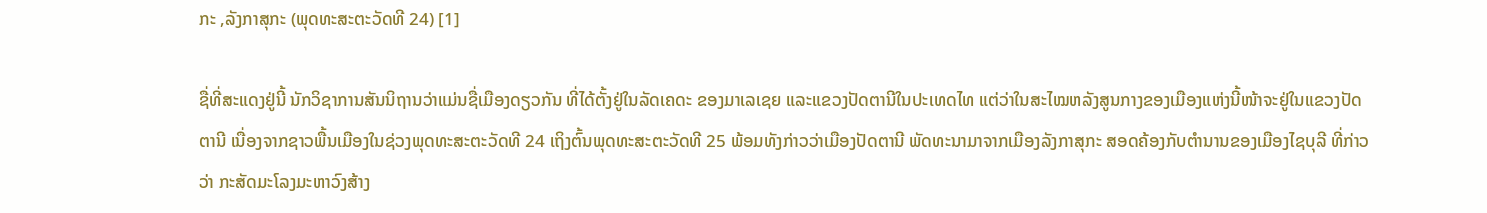ກະ ,ລັງກາສຸກະ (ພຸດທະສະຕະວັດທີ 24) [1]

ຊື່ທີ່ສະແດງຢູ່ນີ້ ນັກວິຊາການສັນນິຖານວ່າແມ່ນຊື່ເມືອງດຽວກັນ ທີ່ໄດ້ຕັ້ງຢູ່ໃນລັດເຄດະ ຂອງມາເລເຊຍ ແລະແຂວງປັດຕານີໃນປະເທດໄທ ແຕ່ວ່າໃນສະໄໝຫລັງສູນກາງຂອງເມືອງແຫ່ງນີ້ໜ້າຈະຢູ່ໃນແຂວງປັດຕານີ ເນື່ອງຈາກຊາວພື້ນເມືອງໃນຊ່ວງພຸດທະສະຕະວັດທີ 24 ເຖິງຕົ້ນພຸດທະສະຕະວັດທີ 25 ພ້ອມທັງກ່າວວ່າເມືອງປັດຕານີ ພັດທະນາມາຈາກເມືອງລັງກາສຸກະ ສອດຄ້ອງກັບຕຳນານຂອງເມືອງໄຊບຸລີ ທີ່ກ່າວວ່າ ກະສັດມະໂລງມະຫາວົງສ້າງ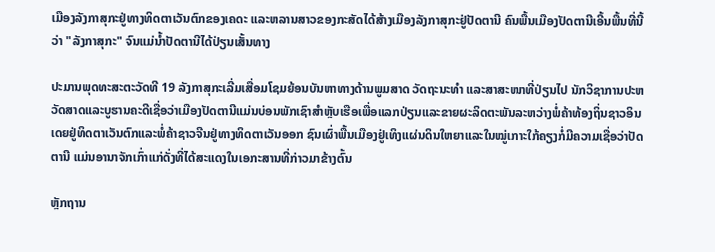ເມືອງລັງກາສຸກະຢູ່ທາງທິດຕາເວັນຕົກຂອງເຄດະ ແລະຫລານສາວຂອງກະສັດໄດ້ສ້າງເມືອງລັງກາສຸກະຢູ່ປັດຕານີ ຄົນພື້ນເມືອງປັດຕານີເອີ້ນພື້ນທີ່ນີ້ວ່າ "ລັງກາສຸກະ" ຈົນແມ່ນໍ້າປັດຕານີໄດ້ປ່ຽນເສັ້ນທາງ

ປະມານພຸດທະສະຕະວັດທີ 19 ລັງກາສຸກະເລີ່ມເສື່ອມໂຊມຍ້ອນບັນຫາທາງດ້ານພູມສາດ ວັດຖະນະທຳ ແລະສາສະໜາທີ່ປ່ຽນໄປ ນັກວິຊາການປະຫວັດສາດແລະບູຮານຄະດີເຊື່ອວ່າເມືອງປັດຕານີແມ່ນບ່ອນພັກເຊົາສຳຫຼັບເຮືອເພື່ອແລກປ່ຽນແລະຂາຍຜະລິດຕະພັນລະຫວ່າງພໍ່ຄ້າທ້ອງຖິ່ນຊາວອິນເດຍຢູ່ທິດຕາເວັນຕົກແລະພໍ່ຄ້າຊາວຈີນຢູ່ທາງທິດຕາເວັນອອກ ຊົນເຜົ່າພື້ນເມືອງຢູ່ເທິງແຜ່ນດິນໃຫຍາແລະໃນໝູ່ເກາະໃກ້ຄຽງກໍ່ມີຄວາມເຊື່ອວ່າປັດຕານີ ແມ່ນອານາຈັກເກົ່າແກ່ດັ່ງທີ່ໄດ້ສະແດງໃນເອກະສານທີ່ກ່າວມາຂ້າງຕົ້ນ

ຫຼັກຖານ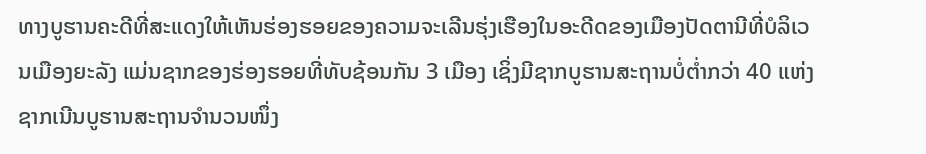ທາງບູຮານຄະດີທີ່ສະແດງໃຫ້ເຫັນຮ່ອງຮອຍຂອງຄວາມຈະເລີນຮຸ່ງເຮືອງໃນອະດີດຂອງເມືອງປັດຕານີທີ່ບໍລິເວນເມືອງຍະລັງ ແມ່ນຊາກຂອງຮ່ອງຮອຍທີ່ທັບຊ້ອນກັນ 3 ເມືອງ ເຊິ່ງມີຊາກບູຮານສະຖານບໍ່ຕໍ່າກວ່າ 40 ແຫ່ງ ຊາກເນີນບູຮານສະຖານຈຳນວນໜຶ່ງ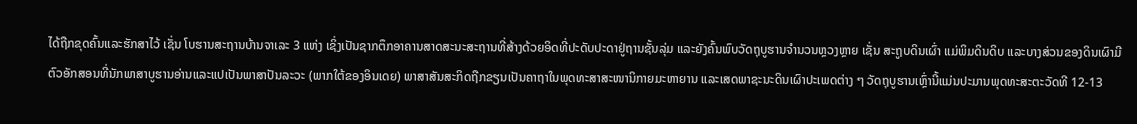ໄດ້ຖືກຂຸດຄົ້ນແລະຮັກສາໄວ້ ເຊັ່ນ ໂບຮານສະຖານບ້ານຈາເລະ 3 ແຫ່ງ ເຊິ່ງເປັນຊາກຕຶກອາຄານສາດສະນະສະຖານທີ່ສ້າງດ້ວຍອິດທີ່ປະດັບປະດາຢູ່ຖານຊັ້ນລຸ່ມ ແລະຍັງຄົ້ນພົບວັດຖຸບູຮານຈຳນວນຫຼວງຫຼາຍ ເຊັ່ນ ສະຖູບດິນເຜົ່າ ແມ່ພິມດິນດິບ ແລະບາງສ່ວນຂອງດິນເຜົາມີຕົວອັກສອນທີ່ນັກພາສາບູຮານອ່ານແລະແປເປັນພາສາປັນລະວະ (ພາກໃຕ້ຂອງອິນເດຍ) ພາສາສັນສະກິດຖືກຂຽນເປັນຄາຖາໃນພຸດທະສາສະໜານິກາຍມະຫາຍານ ແລະເສດພາຊະນະດິນເຜົາປະເພດຕ່າງ ໆ ວັດຖຸບູຮານເຫຼົ່ານີ້ແມ່ນປະມານພຸດທະສະຕະວັດທີ 12-13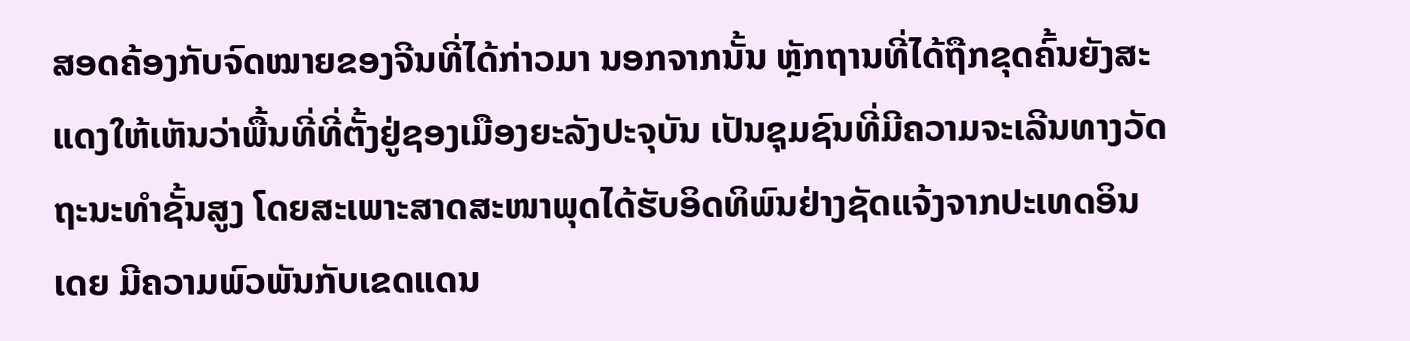ສອດຄ້ອງກັບຈົດໝາຍຂອງຈີນທີ່ໄດ້ກ່າວມາ ນອກຈາກນັ້ນ ຫຼັກຖານທີ່ໄດ້ຖືກຂຸດຄົ້ນຍັງສະແດງໃຫ້ເຫັນວ່າພື້ນທີ່ທີ່ຕັ້ງຢູ່ຊອງເມືອງຍະລັງປະຈຸບັນ ເປັນຊຸມຊົນທີ່ມີຄວາມຈະເລີນທາງວັດຖະນະທຳຊັ້ນສູງ ໂດຍສະເພາະສາດສະໜາພຸດໄດ້ຮັບອິດທິພົນຢ່າງຊັດແຈ້ງຈາກປະເທດອິນເດຍ ມີຄວາມພົວພັນກັບເຂດແດນ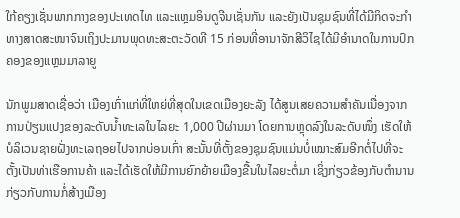ໃກ້ຄຽງເຊັ່ນພາກກາງຂອງປະເທດໄທ ແລະແຫຼມອິນດູຈີນເຊັ່ນກັນ ແລະຍັງເປັນຊຸມຊົນທີ່ໄດ້ມີກິດຈະກຳທາງສາດສະໜາຈົນເຖິງປະມານພຸດທະສະຕະວັດທີ 15 ກ່ອນທີ່ອານາຈັກສີວິໄຊໄດ້ມີອຳນາດໃນການປົກຄອງຂອງແຫຼມມາລາຍູ

ນັກພູມສາດເຊື່ອວ່າ ເມືອງເກົ່າແກ່ທີ່ໃຫຍ່ທີ່ສຸດໃນເຂດເມືອງຍະລັງ ໄດ້ສູນເສຍຄວາມສຳຄັນເນື່ອງຈາກການປ່ຽນແປງຂອງລະດັບນ້ຳທະເລໃນໄລຍະ 1,000 ປີຜ່ານມາ ໂດຍການຫຼຸດລົງໃນລະດັບໜຶ່ງ ເຮັດໃຫ້ບໍລິເວນຊາຍຝັ່ງທະເລຖອຍໄປຈາກບ່ອນເກົ່າ ສະນັ້ນທີ່ຕັ້ງຂອງຊຸມຊົນແມ່ນບໍ່ເໝາະສົມອີກຕໍ່ໄປທີ່ຈະຕັ້ງເປັນທ່າເຮືອການຄ້າ ແລະໄດ້ເຮັດໃຫ້ມີການຍົກຍ້າຍເມືອງຂື້ນໃນໄລຍະຕໍ່ມາ ເຊິ່ງກ່ຽວຂ້ອງກັບຕຳນານກ່ຽວກັບການກໍ່ສ້າງເມືອງ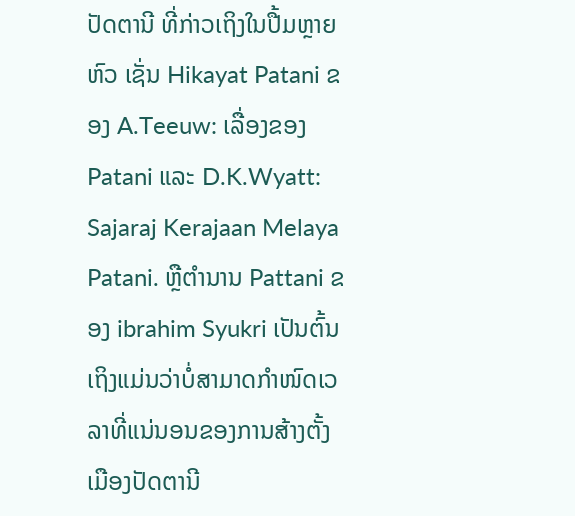ປັດຕານີ ທີ່ກ່າວເຖິງໃນປື້ມຫຼາຍຫົວ ເຊັ່ນ Hikayat Patani ຂອງ A.Teeuw: ເລື່ອງຂອງ Patani ແລະ D.K.Wyatt: Sajaraj Kerajaan Melaya Patani. ຫຼືຕຳນານ Pattani ຂອງ ibrahim Syukri ເປັນຕົ້ນ ເຖິງແມ່ນວ່າບໍ່ສາມາດກຳໜົດເວລາທີ່ແນ່ນອນຂອງການສ້າງຕັ້ງເມືອງປັດຕານີ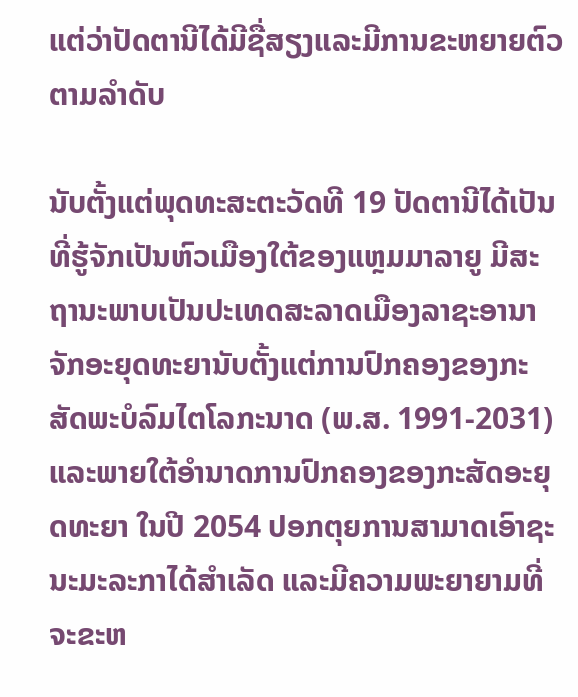ແຕ່ວ່າປັດຕານີໄດ້ມີຊື່ສຽງແລະມີການຂະຫຍາຍຕົວຕາມລຳດັບ

ນັບຕັ້ງແຕ່ພຸດທະສະຕະວັດທີ 19 ປັດຕານີໄດ້ເປັນທີ່ຮູ້ຈັກເປັນຫົວເມືອງໃຕ້ຂອງແຫຼມມາລາຍູ ມີສະຖານະພາບເປັນປະເທດສະລາດເມືອງລາຊະອານາຈັກອະຍຸດທະຍານັບຕັ້ງແຕ່ການປົກຄອງຂອງກະສັດພະບໍລົມໄຕໂລກະນາດ (ພ.ສ. 1991-2031) ແລະພາຍໃຕ້ອໍານາດການປົກຄອງຂອງກະສັດອະຍຸດທະຍາ ໃນປີ 2054 ປອກຕຸຍການສາມາດເອົາຊະນະມະລະກາໄດ້ສຳເລັດ ແລະມີຄວາມພະຍາຍາມທີ່ຈະຂະຫ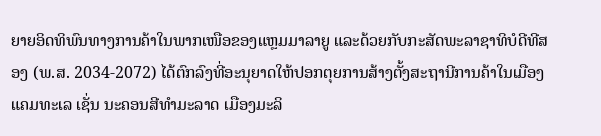ຍາຍອິດທິພົນທາງການຄ້າໃນພາກເໜືອຂອງແຫຼມມາລາຍູ ແລະດ້ວຍກັບກະສັດພະລາຊາທິບໍດີທີສອງ (ພ.ສ. 2034-2072) ໄດ້ຕົກລົງທີ່ອະນຸຍາດໃຫ້ປອກຕຸຍການສ້າງຕັ້ງສະຖານີການຄ້າໃນເມືອງແຄມທະເລ ເຊັ່ນ ນະຄອນສີທຳມະລາດ ເມືອງມະລິ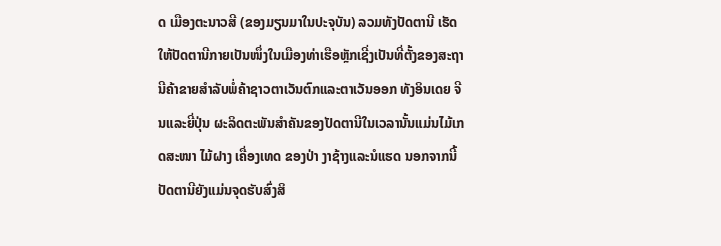ດ ເມືອງຕະນາວສີ (ຂອງມຽນມາໃນປະຈຸບັນ) ລວມທັງປັດຕານີ ເຮັດໃຫ້ປັດຕານີກາຍເປັນໜຶ່ງໃນເມືອງທ່າເຮືອຫຼັກເຊີ່ງເປັນທີ່ຕັ້ງຂອງສະຖານີຄ້າຂາຍສຳລັບພໍ່ຄ້າຊາວຕາເວັນຕົກແລະຕາເວັນອອກ ທັງອິນເດຍ ຈີນແລະຍີ່ປຸ່ນ ຜະລິດຕະພັນສຳຄັນຂອງປັດຕານີໃນເວລານັ້ນແມ່ນໄມ້ເກດສະໜາ ໄມ້ຝາງ ເຄື່ອງເທດ ຂອງປ່າ ງາຊ້າງແລະນໍແຮດ ນອກຈາກນີ້ປັດຕານີຍັງແມ່ນຈຸດຮັບສົ່ງສິ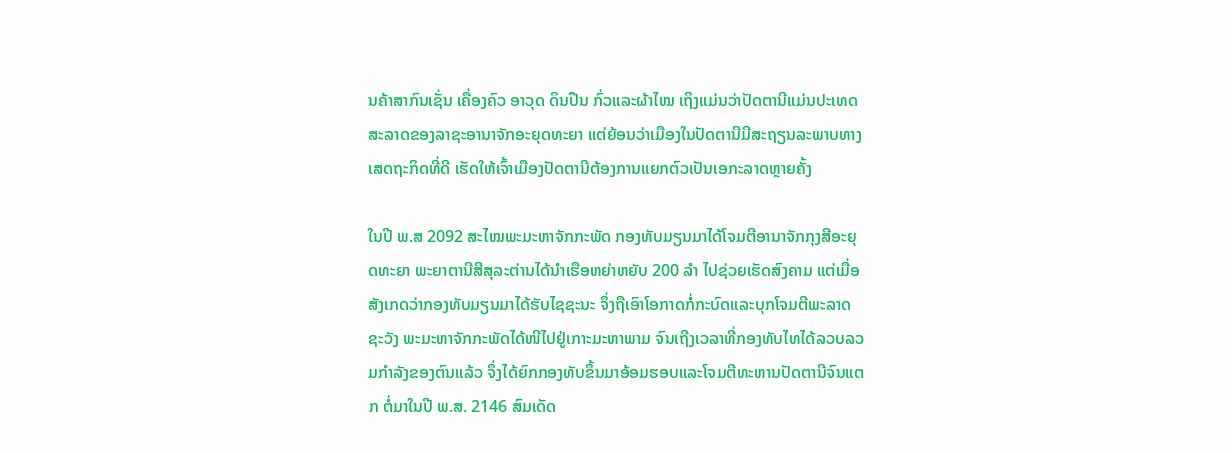ນຄ້າສາກົນເຊັ່ນ ເຄື່ອງຄົວ ອາວຸດ ດິນປືນ ກົ່ວແລະຜ້າໄໝ ເຖິງແມ່ນວ່າປັດຕານີແມ່ນປະເທດສະລາດຂອງລາຊະອານາຈັກອະຍຸດທະຍາ ແຕ່ຍ້ອນວ່າເມືອງໃນປັດຕານີມີສະຖຽນລະພາບທາງເສດຖະກິດທີ່ດີ ເຮັດໃຫ້ເຈົ້າເມືອງປັດຕານີຕ້ອງການແຍກຕົວເປັນເອກະລາດຫຼາຍຄັ້ງ

ໃນປີ ພ.ສ 2092 ສະໄໝພະມະຫາຈັກກະພັດ ກອງທັບມຽນມາໄດ້ໂຈມຕີອານາຈັກກຸງສີອະຍຸດທະຍາ ພະຍາຕານີສີສຸລະຕ່ານໄດ້ນຳເຮືອຫຍ່າຫຍັບ 200 ລຳ ໄປຊ່ວຍເຮັດສົງຄາມ ແຕ່ເມື່ອສັງເກດວ່າກອງທັບມຽນມາໄດ້ຮັບໄຊຊະນະ ຈຶ່ງຖືເອົາໂອກາດກໍ່ກະບົດແລະບຸກໂຈມຕີພະລາດຊະວັງ ພະມະຫາຈັກກະພັດໄດ້ໜີໄປຢູ່ເກາະມະຫາພາມ ຈົນເຖີງເວລາທີ່ກອງທັບໄທໄດ້ລວບລວມກໍາລັງຂອງຕົນແລ້ວ ຈຶ່ງໄດ້ຍົກກອງທັບຂຶ້ນມາອ້ອມຮອບແລະໂຈມຕີທະຫານປັດຕານີຈົນແຕກ ຕໍ່ມາໃນປີ ພ.ສ. 2146 ສົມເດັດ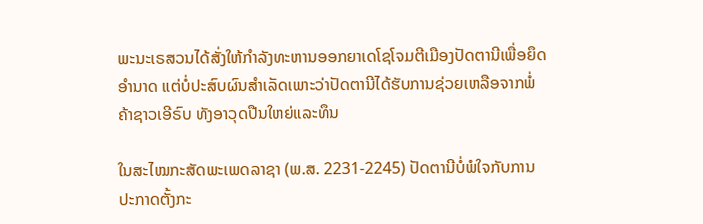ພະນະເຣສວນໄດ້ສັ່ງໃຫ້ກຳລັງທະຫານອອກຍາເດໂຊໂຈມຕີເມືອງປັດຕານີເພື່ອຍຶດອຳນາດ ແຕ່ບໍ່ປະສົບຜົນສຳເລັດເພາະວ່າປັດຕານີໄດ້ຮັບການຊ່ວຍເຫລືອຈາກພໍ່ຄ້າຊາວເອີຣົບ ທັງອາວຸດປືນໃຫຍ່ແລະທຶນ

ໃນສະໄໝກະສັດພະເພດລາຊາ (ພ.ສ. 2231-2245) ປັດຕານີບໍ່ພໍໃຈກັບການປະກາດຕັ້ງກະ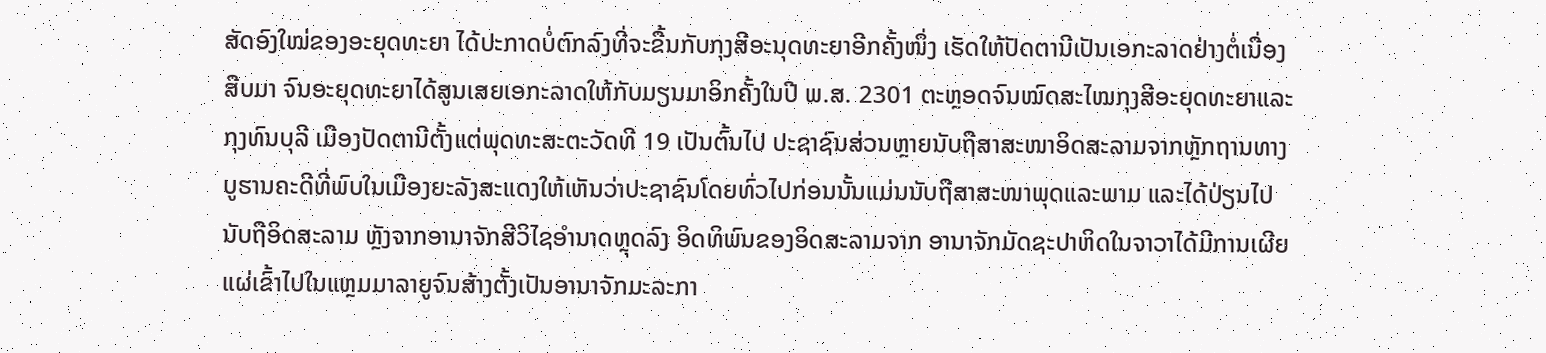ສັດອົງໃໝ່ຂອງອະຍຸດທະຍາ ໄດ້ປະກາດບໍ່ຕົກລົງທີ່ຈະຂື້ນກັບກຸງສີອະນຸດທະຍາອີກຄັ້ງໜຶ່ງ ເຮັດໃຫ້ປັດຕານີເປັນເອກະລາດຢ່າງຕໍ່ເນື່ອງສືບມາ ຈົນອະຍຸດທະຍາໄດ້ສູນເສຍເອກະລາດໃຫ້ກັບມຽນມາອິກຄັ້ງໃນປີ ພ.ສ. 2301 ຕະຫຼອດຈົນໝົດສະໄໝກຸງສີອະຍຸດທະຍາແລະກຸງທົນບຸລີ ເມືອງປັດຕານີຕັ້ງແຕ່ພຸດທະສະຕະວັດທີ 19 ເປັນຕົ້ນໄປ ປະຊາຊົນສ່ວນຫຼາຍນັບຖືສາສະໜາອິດສະລາມຈາກຫຼັກຖານທາງບູຮານຄະດີທີ່ພົບໃນເມືອງຍະລັງສະແດງໃຫ້ເຫັນວ່າປະຊາຊົນໂດຍທົ່ວໄປກ່ອນນັ້ນແມ່ນນັບຖືສາສະໜາພຸດແລະພາມ ແລະໄດ້ປ່ຽນໄປນັບຖືອິດສະລາມ ຫຼັງຈາກອານາຈັກສີວິໄຊອຳນາດຫຼຸດລົງ ອິດທິພົນຂອງອິດສະລາມຈາກ ອານາຈັກມັດຊະປາຫິດໃນຈາວາໄດ້ມີການເຜີຍແຜ່ເຂົ້າໄປໃນແຫຼມມາລາຍູຈົນສ້າງຕັ້ງເປັນອານາຈັກມະລະກາ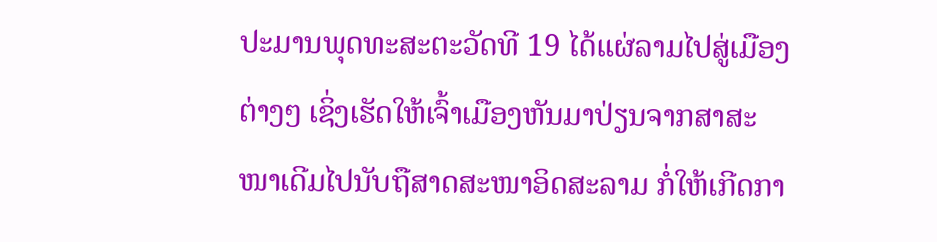ປະມານພຸດທະສະຕະວັດທີ 19 ໄດ້ແຜ່ລາມໄປສູ່ເມືອງຕ່າງໆ ເຊິ່ງເຮັດໃຫ້ເຈົ້າເມືອງຫັນມາປ່ຽນຈາກສາສະໜາເດີມໄປນັບຖືສາດສະໜາອິດສະລາມ ກໍ່ໃຫ້ເກີດກາ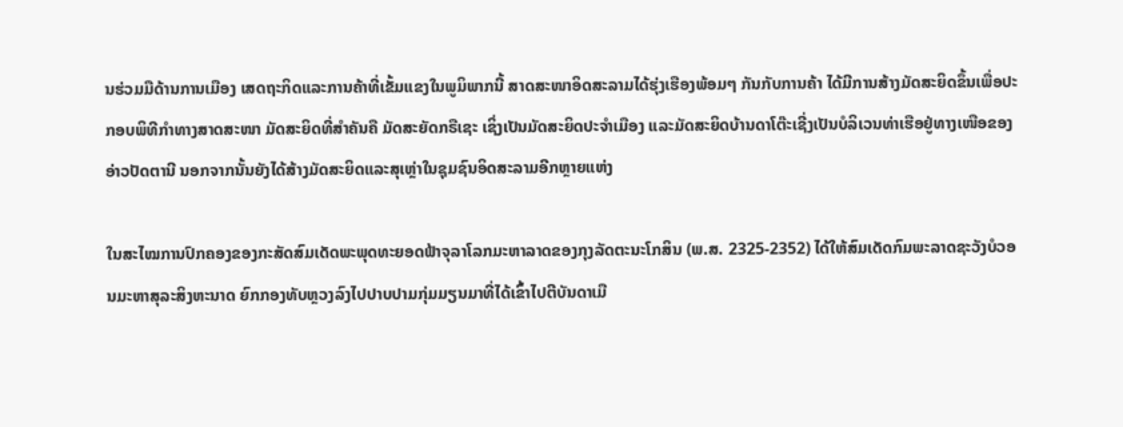ນຮ່ວມມືດ້ານການເມືອງ ເສດຖະກິດແລະການຄ້າທີ່ເຂັ້ມແຂງໃນພູມິພາກນີ້ ສາດສະໜາອິດສະລາມໄດ້ຮຸ່ງເຮືອງພ້ອມໆ ກັນກັບການຄ້າ ໄດ້ມີການສ້າງມັດສະຍິດຂຶ້ນເພື່ອປະກອບພິທີກຳທາງສາດສະໜາ ມັດສະຍິດທີ່ສຳຄັນຄື ມັດສະຍັດກຣືເຊະ ເຊິ່ງເປັນມັດສະຍິດປະຈຳເມືອງ ແລະມັດສະຍິດບ້ານດາໂຕ໊ະເຊີ່ງເປັນບໍລິເວນທ່າເຮືອຢູ່ທາງເໜືອຂອງອ່າວປັດຕານີ ນອກຈາກນັ້ນຍັງໄດ້ສ້າງມັດສະຍິດແລະສຸເຫຼ່າໃນຊຸມຊົນອິດສະລາມອີກຫຼາຍແຫ່ງ

ໃນສະໄໝການປົກຄອງຂອງກະສັດສົມເດັດພະພຸດທະຍອດຟ້າຈຸລາໂລກມະຫາລາດຂອງກຸງລັດຕະນະໂກສິນ (ພ.ສ. 2325-2352) ໄດ້ໃຫ້ສົມເດັດກົມພະລາດຊະວັງບໍວອນມະຫາສຸລະສິງຫະນາດ ຍົກກອງທັບຫຼວງລົງໄປປາບປາມກຸ່ມມຽນມາທີ່ໄດ້ເຂົ້າໄປຕີບັນດາເມື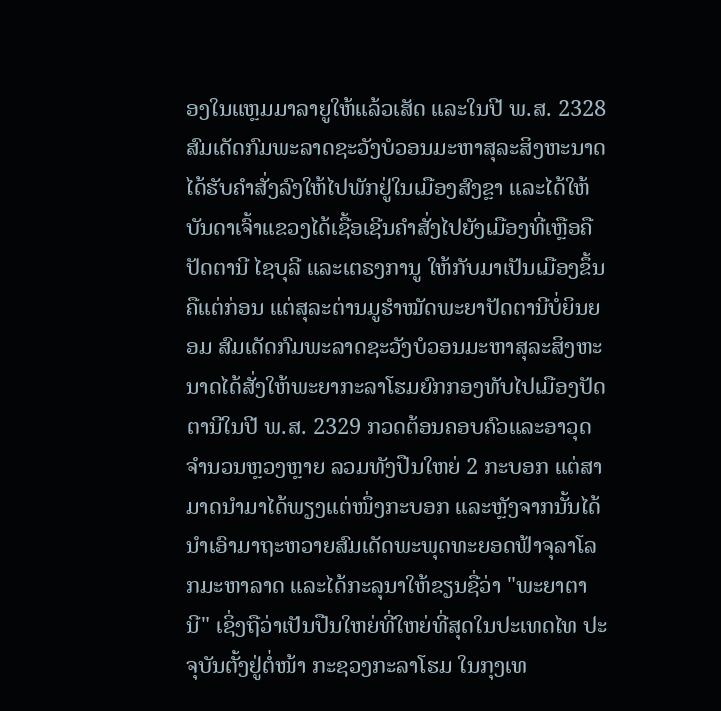ອງໃນແຫຼມມາລາຍູໃຫ້ແລ້ວເສັດ ແລະໃນປີ ພ.ສ. 2328 ສົມເດັດກົມພະລາດຊະວັງບໍວອນມະຫາສຸລະສິງຫະນາດໄດ້ຮັບຄຳສັ່ງລົງໃຫ້ໄປພັກຢູ່ໃນເມືອງສົງຂຼາ ແລະໄດ້ໃຫ້ບັນດາເຈົ້າແຂວງໄດ້ເຊື້ອເຊີນຄໍາສັ່ງໄປຍັງເມືອງທີ່ເຫຼືອຄື ປັດຕານີ ໄຊບຸລີ ແລະເຕຣງການູ ໃຫ້ກັບມາເປັນເມືອງຂຶ້ນຄືແຕ່ກ່ອນ ແຕ່ສຸລະຕ່ານມູຮຳໝັດພະຍາປັດຕານີບໍ່ຍິນຍອມ ສົມເດັດກົມພະລາດຊະວັງບໍວອນມະຫາສຸລະສິງຫະນາດໄດ້ສັ່ງໃຫ້ພະຍາກະລາໂຮມຍົກກອງທັບໄປເມືອງປັດຕານີໃນປີ ພ.ສ. 2329 ກວດຕ້ອນຄອບຄົວແລະອາວຸດຈຳນວນຫຼວງຫຼາຍ ລວມທັງປືນໃຫຍ່ 2 ກະບອກ ແຕ່ສາມາດນຳມາໄດ້ພຽງແຕ່ໜຶ່ງກະບອກ ແລະຫຼັງຈາກນັ້ນໄດ້ນຳເອົາມາຖະຫວາຍສົມເດັດພະພຸດທະຍອດຟ້າຈຸລາໂລກມະຫາລາດ ແລະໄດ້ກະລຸນາໃຫ້ຂຽນຊື່ວ່າ "ພະຍາຕານີ" ເຊິ່ງຖືວ່າເປັນປືນໃຫຍ່ທີ່ໃຫຍ່ທີ່ສຸດໃນປະເທດໄທ ປະຈຸບັນຕັ້ງຢູ່ຕໍ່ໜ້າ ກະຊວງກະລາໂຮມ ໃນກຸງເທ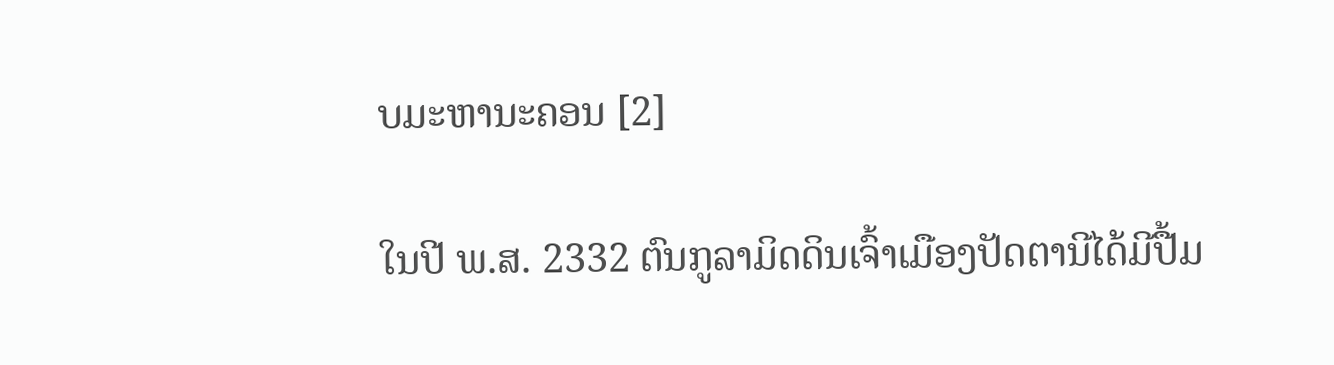ບມະຫານະຄອນ [2]

ໃນປີ ພ.ສ. 2332 ຕົນກູລາມິດດິນເຈົ້າເມືອງປັດຕານີໄດ້ມີປື້ມ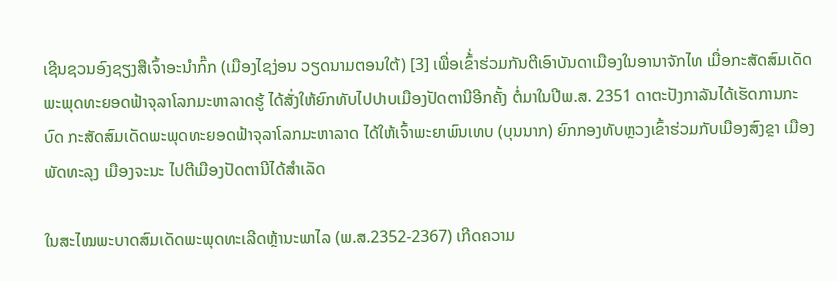ເຊີນຊວນອົງຊຽງສືເຈົ້າອະນຳກົ໊ກ (ເມືອງໄຊງ່ອນ ວຽດນາມຕອນໃຕ້) [3] ເພື່ອເຂົ້່າຮ່ວມກັນຕີເອົາບັນດາເມືອງໃນອານາຈັກໄທ ເມື່ອກະສັດສົມເດັດພະພຸດທະຍອດຟ້າຈຸລາໂລກມະຫາລາດຮູ້ ໄດ້ສັ່ງໃຫ້ຍົກທັບໄປປາບເມືອງປັດຕານີອີກຄັ້ງ ຕໍ່ມາໃນປີພ.ສ. 2351 ດາຕະປັງກາລັນໄດ້ເຮັດການກະບົດ ກະສັດສົມເດັດພະພຸດທະຍອດຟ້າຈຸລາໂລກມະຫາລາດ ໄດ້ໃຫ້ເຈົ້າພະຍາພົນເທບ (ບຸນນາກ) ຍົກກອງທັບຫຼວງເຂົ້າຮ່ວມກັບເມືອງສົງຂຼາ ເມືອງພັດທະລຸງ ເມືອງຈະນະ ໄປຕີເມືອງປັດຕານີໄດ້ສຳເລັດ

ໃນສະໄໝພະບາດສົມເດັດພະພຸດທະເລີດຫຼ້ານະພາໄລ (ພ.ສ.2352-2367) ເກີດຄວາມ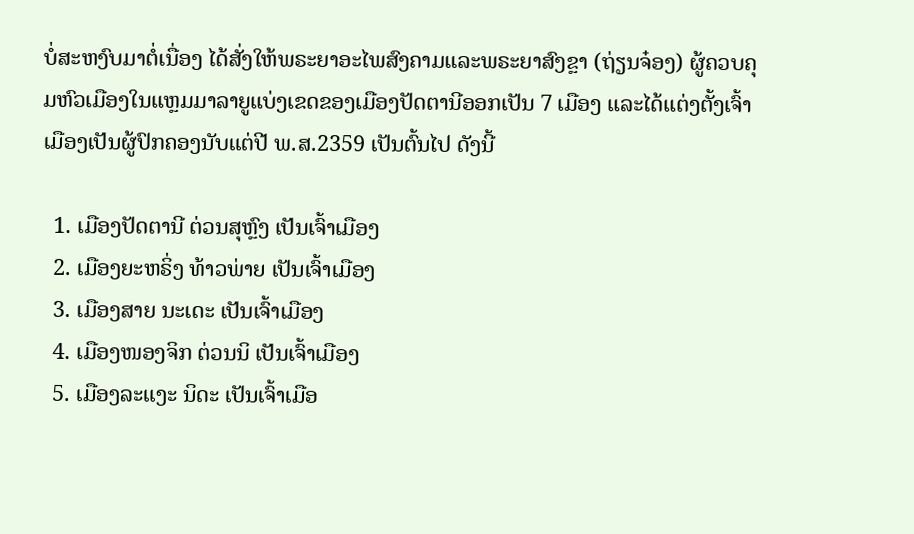ບໍ່ສະຫງົບມາຕໍ່ເນື່ອງ ໄດ້ສັ່ງໃຫ້ພຣະຍາອະໄພສົງຄາມແລະພຣະຍາສົງຂຼາ (ຖ່ຽນຈ໋ອງ) ຜູ້ຄວບຄຸມຫົວເມືອງໃນແຫຼມມາລາຍູແບ່ງເຂດຂອງເມືອງປັດຕານີອອກເປັນ 7 ເມືອງ ແລະໄດ້ແຕ່ງຕັ້ງເຈົ້າເມືອງເປັນຜູ້ປົກຄອງນັບແຕ່ປີ ພ.ສ.2359 ເປັນຕົ້ນໄປ ດັງນີ້

  1. ເມືອງປັດຕານີ ຕ່ວນສຸຫຼົງ ເປັນເຈົ້າເມືອງ
  2. ເມືອງຍະຫຣິ່ງ ທ້າວພ່າຍ ເປັນເຈົ້າເມືອງ
  3. ເມືອງສາຍ ນະເດະ ເປັນເຈົ້າເມືອງ
  4. ເມືອງໜອງຈິກ ຕ່ວນນິ ເປັນເຈົ້າເມືອງ
  5. ເມືອງລະແງະ ນິດະ ເປັນເຈົ້າເມືອ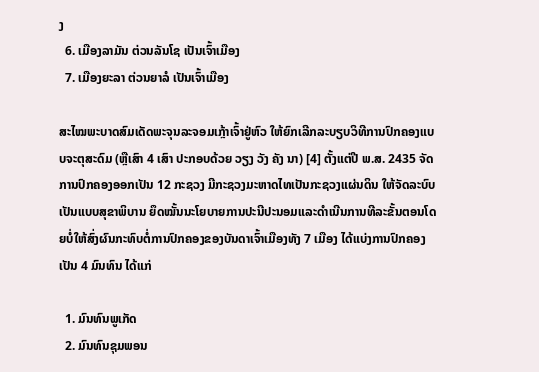ງ
  6. ເມືອງລາມັນ ຕ່ວນລັນໂຊ ເປັນເຈົ້າເມືອງ
  7. ເມືອງຍະລາ ຕ່ວນຍາລໍ ເປັນເຈົ້າເມືອງ

ສະໄໝພະບາດສົມເດັດພະຈຸນລະຈອມເກຼ້າເຈົ້າຢູ່ຫົວ ໃຫ້ຍົກເລີກລະບຽບວິທີການປົກຄອງແບບຈະຕຸສະດົມ (ຫຼືເສົາ 4 ເສົາ ປະກອບດ້ວຍ ວຽງ ວັງ ຄັງ ນາ) [4] ຕັ້ງແຕ່ປີ ພ.ສ. 2435 ຈັດການປົກຄອງອອກເປັນ 12 ກະຊວງ ມີກະຊວງມະຫາດໄທເປັນກະຊວງແຜ່ນດິນ ໃຫ້ຈັດລະບົບເປັນແບບສຸຂາພິບານ ຍຶດໝັ້ນນະໂຍບາຍການປະນີປະນອມແລະດຳເນີນການທີລະຂັ້ນຕອນໂດຍບໍ່ໃຫ້ສົ່ງຜົນກະທົບຕໍ່ການປົກຄອງຂອງບັນດາເຈົ້າເມືອງທັງ 7 ເມືອງ ໄດ້ແບ່ງການປົກຄອງເປັນ 4 ມົນທົນ ໄດ້ແກ່

  1. ມົນທົນພູເກັດ
  2. ມົນທົນຊຸມພອນ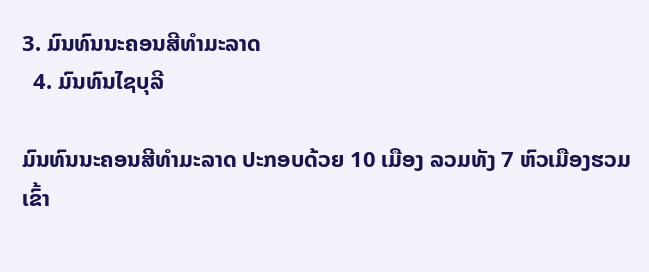3. ມົນທົນນະຄອນສີທຳມະລາດ
  4. ມົນທົນໄຊບຸລີ

ມົນທົນນະຄອນສີທຳມະລາດ ປະກອບດ້ວຍ 10 ເມືອງ ລວມທັງ 7 ຫົວເມືອງຮວມເຂົ້າ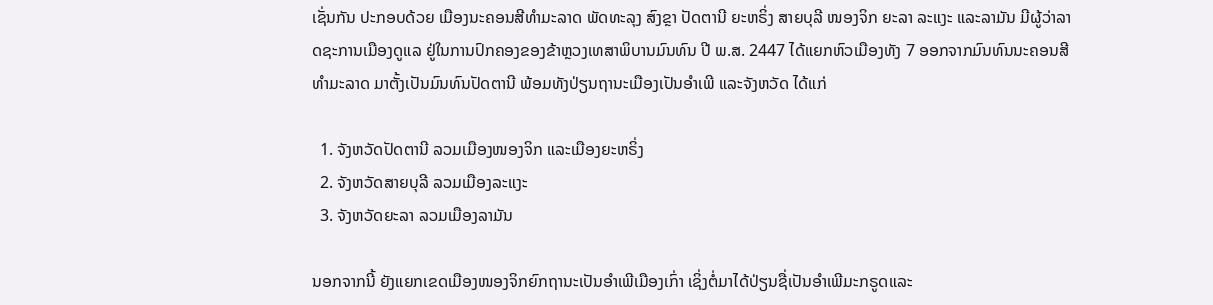ເຊັ່ນກັນ ປະກອບດ້ວຍ ເມືອງນະຄອນສີທຳມະລາດ ພັດທະລຸງ ສົງຂຼາ ປັດຕານີ ຍະຫຣິ່ງ ສາຍບຸລີ ໜອງຈິກ ຍະລາ ລະແງະ ແລະລາມັນ ມີຜູ້ວ່າລາດຊະການເມືອງດູແລ ຢູ່ໃນການປົກຄອງຂອງຂ້າຫຼວງເທສາພິບານມົນທົນ ປີ ພ.ສ. 2447 ໄດ້ແຍກຫົວເມືອງທັງ 7 ອອກຈາກມົນທົນນະຄອນສີທຳມະລາດ ມາຕັ້ງເປັນມົນທົນປັດຕານີ ພ້ອມທັງປ່ຽນຖານະເມືອງເປັນອຳເພີ ແລະຈັງຫວັດ ໄດ້ແກ່

  1. ຈັງຫວັດປັດຕານີ ລວມເມືອງໜອງຈິກ ແລະເມືອງຍະຫຣິ່ງ
  2. ຈັງຫວັດສາຍບຸລີ ລວມເມືອງລະແງະ
  3. ຈັງຫວັດຍະລາ ລວມເມືອງລາມັນ

ນອກຈາກນີ້ ຍັງແຍກເຂດເມືອງໜອງຈິກຍົກຖານະເປັນອຳເພີເມືອງເກົ່າ ເຊິ່ງຕໍ່ມາໄດ້ປ່ຽນຊື່ເປັນອຳເພີມະກຣູດແລະ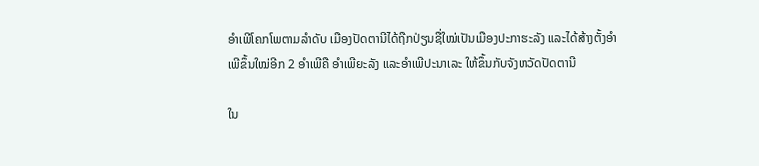ອຳເພີໂຄກໂພຕາມລຳດັບ ເມືອງປັດຕານີໄດ້ຖືກປ່ຽນຊື່ໃໝ່ເປັນເມືອງປະກາຮະລັງ ແລະໄດ້ສ້າງຕັ້ງອຳເພີຂຶ້ນໃໝ່ອີກ 2 ອຳເພີຄື ອຳເພີຍະລັງ ແລະອຳເພີປະນາເລະ ໃຫ້ຂຶ້ນກັບຈັງຫວັດປັດຕານີ

ໃນ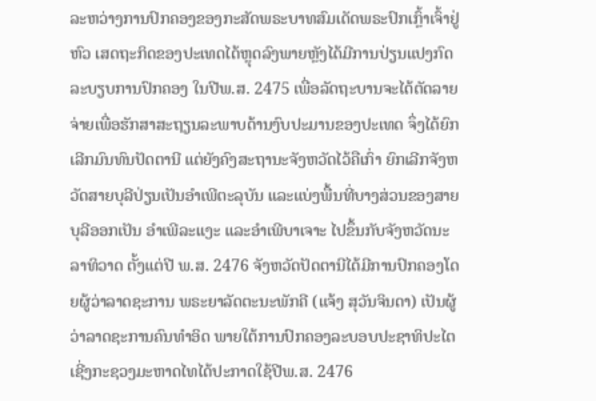ລະຫວ່າງການປົກຄອງຂອງກະສັດພຣະບາທສົມເດັດພຣະປົກເກຼົ້າເຈົ້າຢູ່ຫົວ ເສດຖະກິດຂອງປະເທດໄດ້ຫຼຸດລົງພາຍຫຼັງໄດ້ມີການປ່ຽນແປງກົດລະບຽບການປົກຄອງ ໃນປີພ.ສ. 2475 ເພື່ອລັດຖະບານຈະໄດ້ຕັດລາຍຈ່າຍເພື່ອຮັກສາສະຖຽນລະພາບດ້ານງົບປະມານຂອງປະເທດ ຈຶ່ງໄດ້ຍົກເລີກມົນທົນປັດຕານີ ແຕ່ຍັງຄົງສະຖານະຈັງຫວັດໄວ້ຄືເກົ່າ ຍົກເລີກຈັງຫວັດສາຍບຸລີປ່ຽນເປັນອຳເພີຕະລຸບັນ ແລະແບ່ງພື້ນທີ່ບາງສ່ວນຂອງສາຍບຸລີອອກເປັນ ອຳເພີລະແງະ ແລະອຳເພີບາເຈາະ ໄປຂຶ້ນກັບຈັງຫວັດນະລາທິວາດ ຕັ້ງແຕ່ປີ ພ.ສ. 2476 ຈັງຫວັດປັດຕານີໄດ້ມີການປົກຄອງໂດຍຜູ້ວ່າລາດຊະການ ພຣະຍາລັດຕະນະພັກຄີ (ແຈ້ງ ສຸວັນຈິນດາ) ເປັນຜູ້ວ່າລາດຊະການຄົນທຳອິດ ພາຍໃຕ້ການປົກຄອງລະບອບປະຊາທິປະໄຕ ເຊີ່ງກະຊວງມະຫາດໄທໄດ້ປະກາດໃຊ້ປີພ.ສ. 2476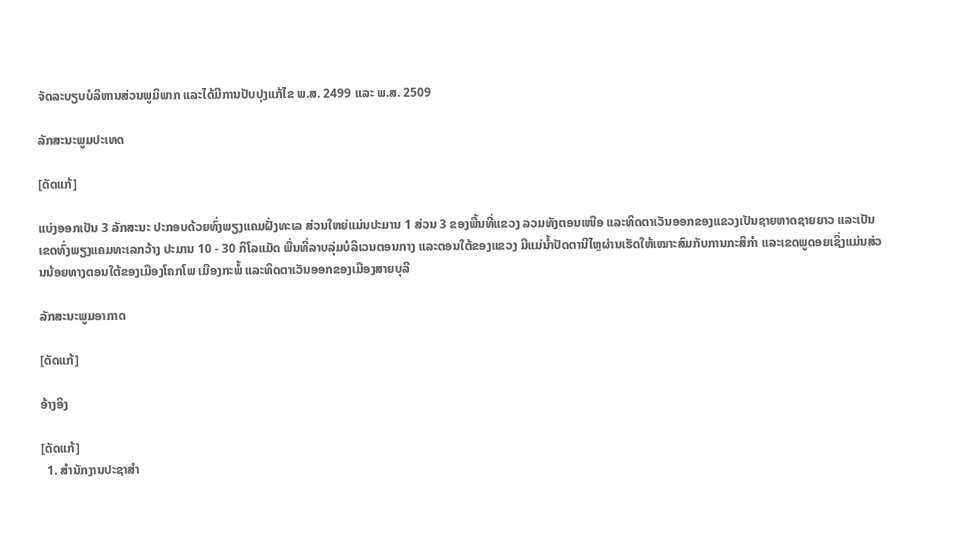ຈັດລະບຽບບໍລິຫານສ່ວນພູມິພາກ ແລະໄດ້ມີການປັບປຸງແກ້ໄຂ ພ.ສ. 2499 ແລະ ພ.ສ. 2509

ລັກສະນະພູມປະເທດ

[ດັດແກ້]

ແບ່ງອອກເປັນ 3 ລັກສະນະ ປະກອບດ້ວຍທົ່ງພຽງແຄມຝັ່ງທະເລ ສ່ວນໃຫຍ່ແມ່ນປະມານ 1 ສ່ວນ 3 ຂອງພື້ນທີ່ແຂວງ ລວມທັງຕອນເໜືອ ແລະທິດຕາເວັນອອກຂອງແຂວງເປັນຊາຍຫາດຊາຍຍາວ ແລະເປັນເຂດທົ່ງພຽງແຄມທະເລກວ້າງ ປະມານ 10 - 30 ກິໂລແມັດ ພື່ນທີ່ລາບລຸ່ມບໍລິເວນຕອນກາງ ແລະຕອນໃຕ້ຂອງແຂວງ ມີແມ່ນ້ຳປັດຕານີໄຫຼຜ່ານເຮັດໃຫ້ເໝາະສົມກັບການກະສິກຳ ແລະເຂດພູດອຍເຊິ່ງແມ່ນສ່ວນນ້ອຍທາງຕອນໃຕ້ຂອງເມືອງໂຄກໂພ ເມືອງກະພໍ້ ແລະທິດຕາເວັນອອກຂອງເມືອງສາຍບຸລີ

ລັກສະນະພູມອາກາດ

[ດັດແກ້]

ອ້າງອິງ

[ດັດແກ້]
  1. ສຳນັກງານປະຊາສຳ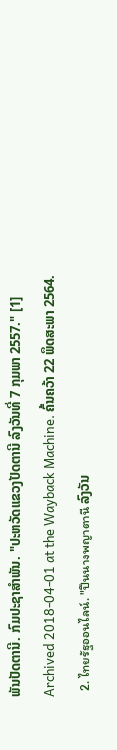ພັນປັດຕານີ. ກົມປະຊາສຳພັນ. "ປະຫວັດແຂວງປັດຕານີ ລົງວັນທີ່ 7 ກຸມພາ 2557." [1] Archived 2018-04-01 at the Wayback Machine. ຄົ້ນຄວ້າ 22 ພຶດສະພາ 2564.
  2. ไทยรัฐออนไลน์. "ปืนนางพญาตานี ລົງວັນ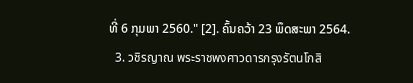ທີ່ 6 ກຸມພາ 2560." [2]. ຄົ້ນຄວ້າ 23 ພຶດສະພາ 2564.
  3. วชิรญาณ พระราชพงศาวดารกรุงรัตนโกสิ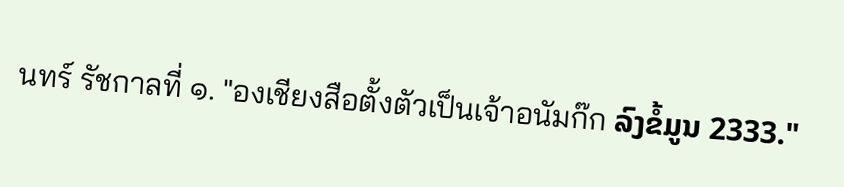นทร์ รัชกาลที่ ๑. "องเชียงสือตั้งตัวเป็นเจ้าอนัมก๊ก ລົງຂໍ້ມູນ 2333."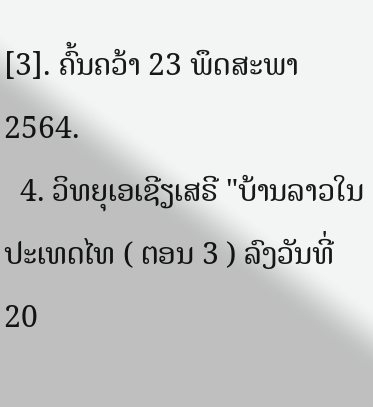[3]. ຄົ້ນຄວ້າ 23 ພຶດສະພາ 2564.
  4. ວິທຍຸເອເຊີຽເສຣີ "ບ້ານລາວໃນປະເທດໄທ ( ຕອນ 3 ) ລົງວັນທີ່ 20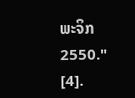ພະຈິກ 2550." [4].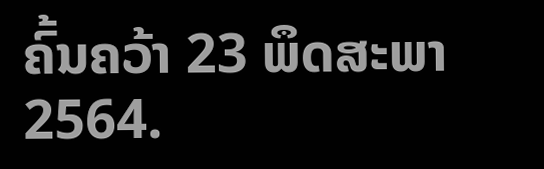ຄົ້ນຄວ້າ 23 ພຶດສະພາ 2564.